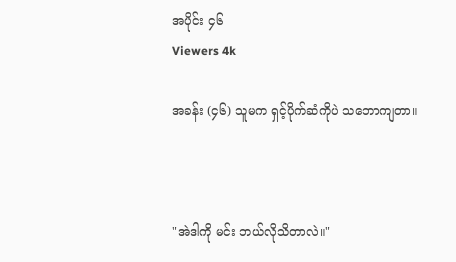အပိုင်း ၄၆
Viewers 4k

အခန်း (၄၆) သူမက ရှင့်ပိုက်ဆံကိုပဲ သဘောကျတာ။



"အဲဒါကို မင်း ဘယ်လိုသိတာလဲ။"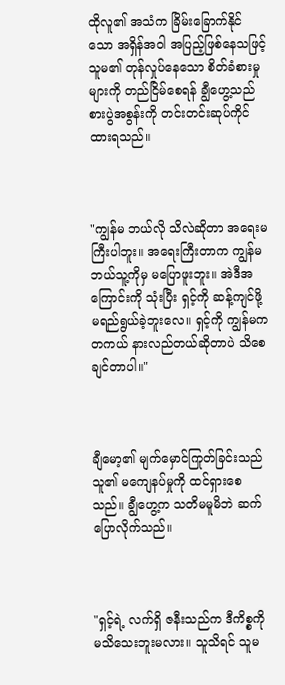ထိုလူ၏ အသံက ခြိမ်းခြောက်နိုင်သော အရှိန်အဝါ အပြည့်ဖြစ်နေသဖြင့် သူမ၏ တုန်လှုပ်နေသော စိတ်ခံစားမှုများကို တည်ငြိမ်စေရန် ချွီဟွေ့သည် စားပွဲအစွန်းကို တင်းတင်းဆုပ်ကိုင်ထားရသည်။



"ကျွန်မ ဘယ်လို သိလဲဆိုတာ အရေးမကြီးပါဘူး။ အရေးကြီးတာက ကျွန်မ ဘယ်သူ့ကိုမှ မပြောဖူးဘူး။ အဲဒီအကြောင်းကို သုံးပြီး ရှင့်ကို ဆန့်ကျင်ဖို့ မရည်ရွယ်ခဲ့ဘူးလေ။ ရှင့်ကို ကျွန်မက တကယ် နားလည်တယ်ဆိုတာပဲ သိစေချင်တာပါ။"



ချီမော့၏ မျက်မှောင်ကြုတ်ခြင်းသည် သူ၏ မကျေနပ်မှုကို ထင်ရှားစေသည်။ ချွီဟွေ့က သတိမမူမိဘဲ ဆက်ပြောလိုက်သည်။



"ရှင့်ရဲ့ လက်ရှိ ဇနီးသည်က ဒီကိစ္စကို မသိသေးဘူးမလား။ သူသိရင် သူမ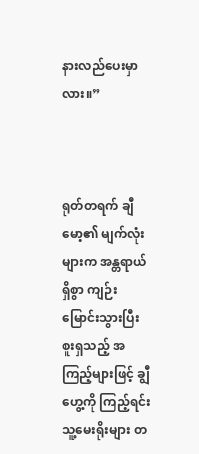နားလည်ပေးမှာလား။”



ရုတ်တရက် ချီမော့၏ မျက်လုံးများက အန္တရာယ်ရှိစွာ ကျဉ်းမြောင်းသွားပြီး စူးရှသည့် အကြည့်များဖြင့် ချွီဟွေ့ကို ကြည့်ရင်း သူ့မေးရိုးများ တ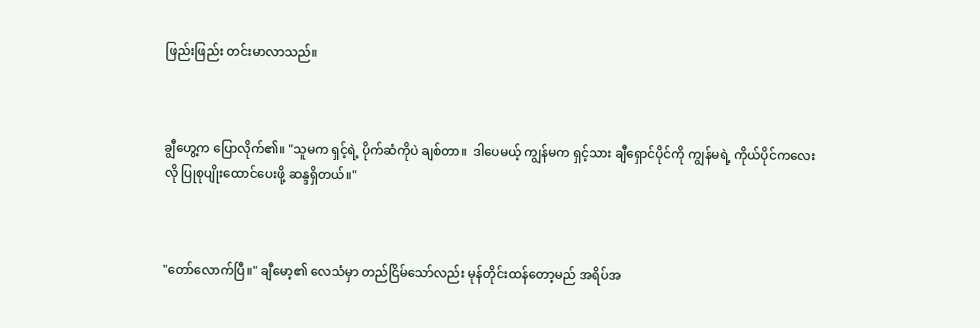ဖြည်းဖြည်း တင်းမာလာသည်။



ချွီဟွေ့က ပြောလိုက်၏။ "သူမက ရှင့်ရဲ့ ပိုက်ဆံကိုပဲ ချစ်တာ။  ဒါပေမယ့် ကျွန်မက ရှင့်သား ချီရှောင်ပိုင်ကို ကျွန်မရဲ့ ကိုယ်ပိုင်ကလေးလို ပြုစုပျိုးထောင်ပေးဖို့ ဆန္ဒရှိတယ်။"



"တော်လောက်ပြီ။" ချီမော့၏ လေသံမှာ တည်ငြိမ်သော်လည်း မုန်တိုင်းထန်တော့မည် အရိပ်အ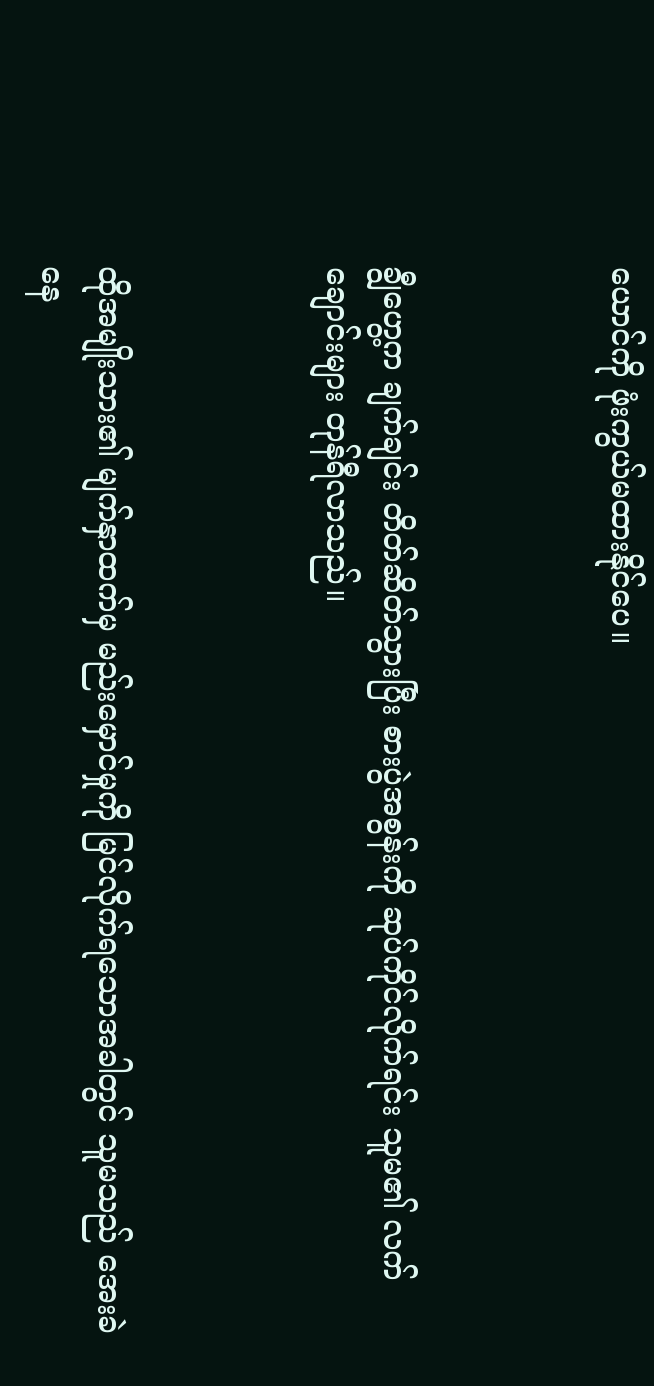ယောင်ကို ဖုံးကွယ်မထားနိုင်ပေ။



ချွီဟွေ့က ချက်ချင်း တိတ်ဆိတ်သွားပြီး စားပွဲအစွန်းကို ဆုပ်ကိုင်လိုက်ရင်း သူမ၏ လက်ချောင်းများ တုန်ရီလာသည်။



ထိုအမျိုးသား၏ မျက်နှာထက်မှ မည်းမှောင်မှုကို မြင်လိုက်ရသောအခါတွင် သူမသည် အေးခဲနေ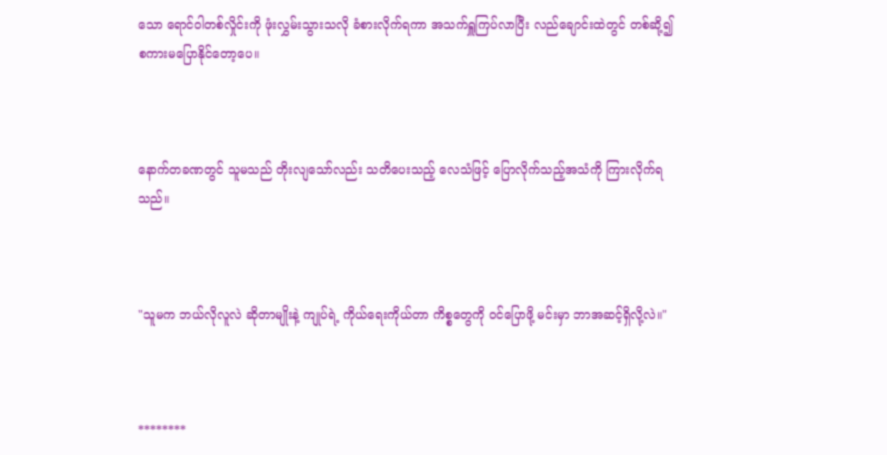သော ရောင်ဝါတစ်လှိုင်းကို ဖုံးလွှမ်းသွားသလို ခံစားလိုက်ရကာ အသက်ရှူကြပ်လာပြီး လည်ချောင်းထဲတွင် တစ်ဆို့၍ စကားမပြောနိုင်တော့ပေ။



နောက်တခဏတွင် သူမသည် တိုးလျသော်လည်း သတိပေးသည့် လေသံဖြင့် ပြောလိုက်သည့်အသံကို ကြားလိုက်ရသည်။



"သူမက ဘယ်လိုလူလဲ ဆိုတာမျိုးနဲ့ ကျုပ်ရဲ့ ကိုယ်ရေးကိုယ်တာ ကိစ္စတွေကို ဝင်ပြောဖို့ မင်းမှာ ဘာအဆင့်ရှိလို့လဲ။"



********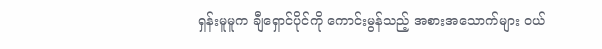ရှန်းမူမူက ချီရှောင်ပိုင်ကို ကောင်းမွန်သည့် အစားအသောက်များ ဝယ်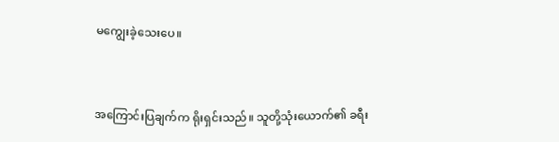မကျွေးခဲ့သေးပေ။



အကြောင်းပြချက်က ရိုးရှင်းသည်။ သူတို့သုံးယောက်၏ ခရီး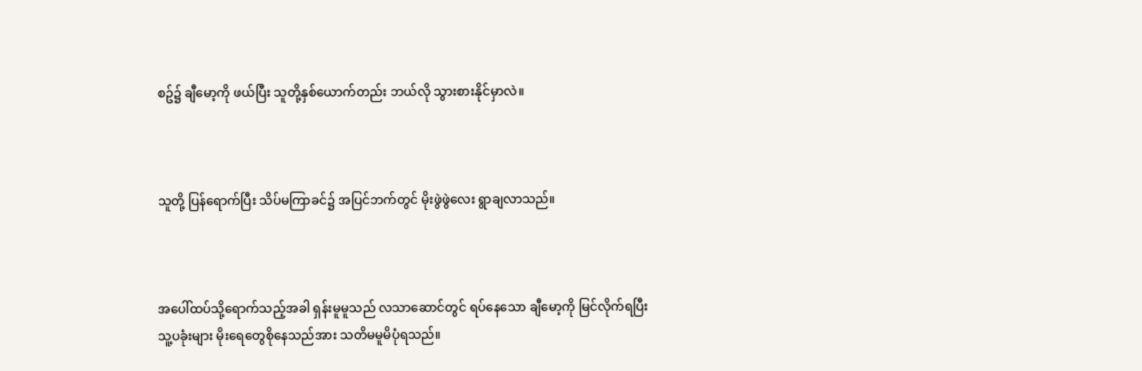စဥ်၌ ချီမော့ကို ဖယ်ပြီး သူတို့နှစ်ယောက်တည်း ဘယ်လို သွားစားနိုင်မှာလဲ။



သူတို့ ပြန်ရောက်ပြီး သိပ်မကြာခင်၌ အပြင်ဘက်တွင် မိုးဖွဲဖွဲလေး ရွာချလာသည်။



အပေါ်ထပ်သို့ရောက်သည့်အခါ ရှန်းမူမူသည် လသာဆောင်တွင် ရပ်နေသော ချီမော့ကို မြင်လိုက်ရပြီး သူ့ပခုံးများ မိုးရေတွေစိုနေသည်အား သတိမမူမိပုံရသည်။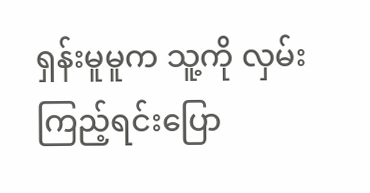ရှန်းမူမူက သူ့ကို လှမ်းကြည့်ရင်းပြော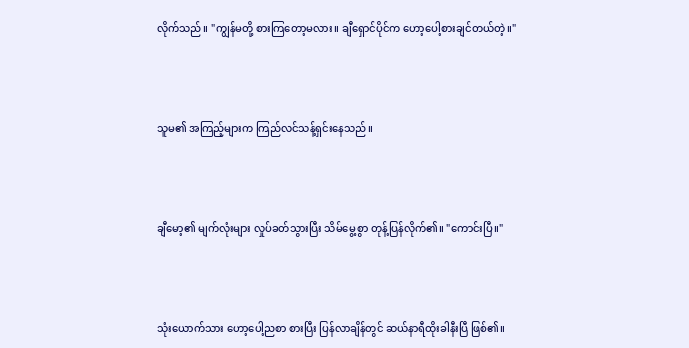လိုက်သည်။ "ကျွန်မတို့ စားကြတော့မလား။ ချီရှောင်ပိုင်က ဟော့ပေါ့စားချင်တယ်တဲ့။"



သူမ၏ အကြည့်များက ကြည်လင်သန့်ရှင်းနေသည်။



ချီမော့၏ မျက်လုံးများ လှုပ်ခတ်သွားပြီး သိမ်မွေ့စွာ တုန့်ပြန်လိုက်၏။ "ကောင်းပြီ။"



သုံးယောက်သား ဟော့ပေါ့ညစာ စားပြီး ပြန်လာချိန်တွင် ဆယ်နာရီထိုးခါနီးပြီ ဖြစ်၏။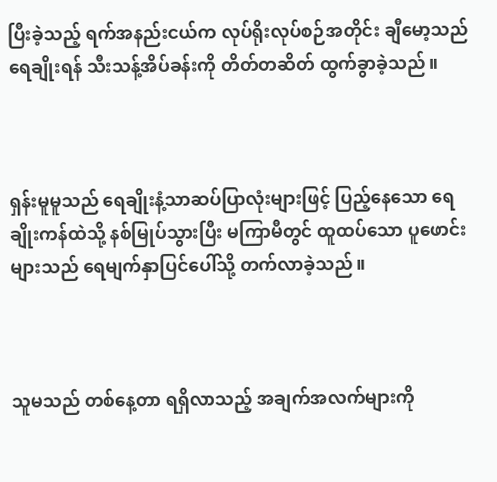ပြီးခဲ့သည့် ရက်အနည်းငယ်က လုပ်ရိုးလုပ်စဉ်အတိုင်း ချီမော့သည် ရေချိုးရန် သီးသန့်အိပ်ခန်းကို တိတ်တဆိတ် ထွက်ခွာခဲ့သည်။



ရှန်းမူမူသည် ရေချိုးနံ့သာဆပ်ပြာလုံးများဖြင့် ပြည့်နေသော ရေချိုးကန်ထဲသို့ နစ်မြုပ်သွားပြီး မကြာမီတွင် ထူထပ်သော ပူဖောင်းများသည် ရေမျက်နှာပြင်ပေါ်သို့ တက်လာခဲ့သည်။



သူမသည် တစ်နေ့တာ ရရှိလာသည့် အချက်အလက်များကို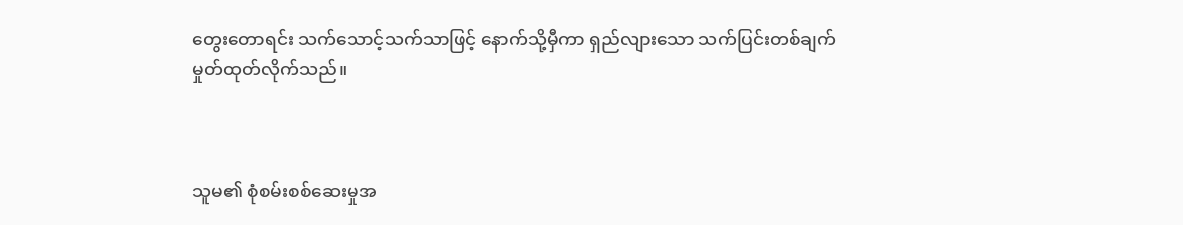တွေးတောရင်း သက်သောင့်သက်သာဖြင့် နောက်သို့မှီကာ ရှည်လျားသော သက်ပြင်းတစ်ချက် မှုတ်ထုတ်လိုက်သည်။



သူမ၏ စုံစမ်းစစ်ဆေးမှုအ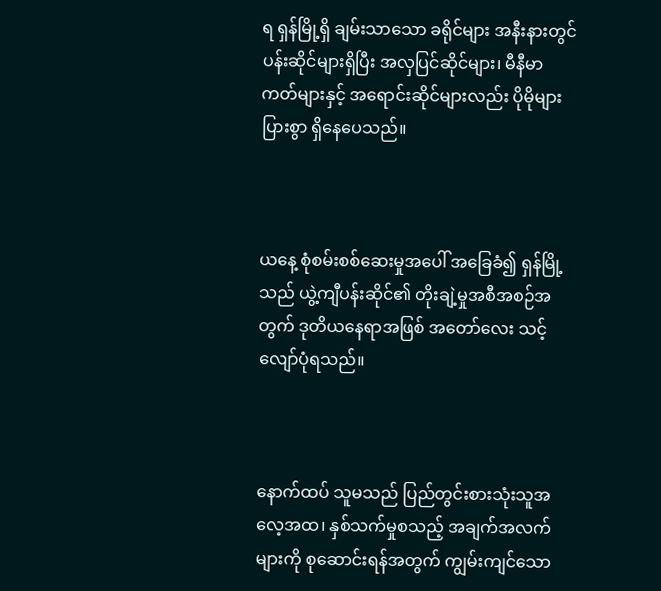ရ ရှန်မြို့ရှိ ချမ်းသာသော ခရိုင်များ အနီးနားတွင် ပန်းဆိုင်များရှိပြီး အလှပြင်ဆိုင်များ၊ မီနီမာကတ်များနှင့် အရောင်းဆိုင်များလည်း ပိုမိုများပြားစွာ ရှိနေပေသည်။



ယနေ့ စုံစမ်းစစ်ဆေးမှုအပေါ် အခြေခံ၍ ရှန်မြို့သည် ယွဲ့ကျီပန်းဆိုင်၏ တိုးချဲ့မှုအစီအစဉ်အတွက် ဒုတိယနေရာအဖြစ် အတော်လေး သင့်လျော်ပုံရသည်။



နောက်ထပ် သူမသည် ပြည်တွင်းစားသုံးသူအလေ့အထ၊ နှစ်သက်မှုစသည့် အချက်အလက်များကို စုဆောင်းရန်အတွက် ကျွမ်းကျင်သော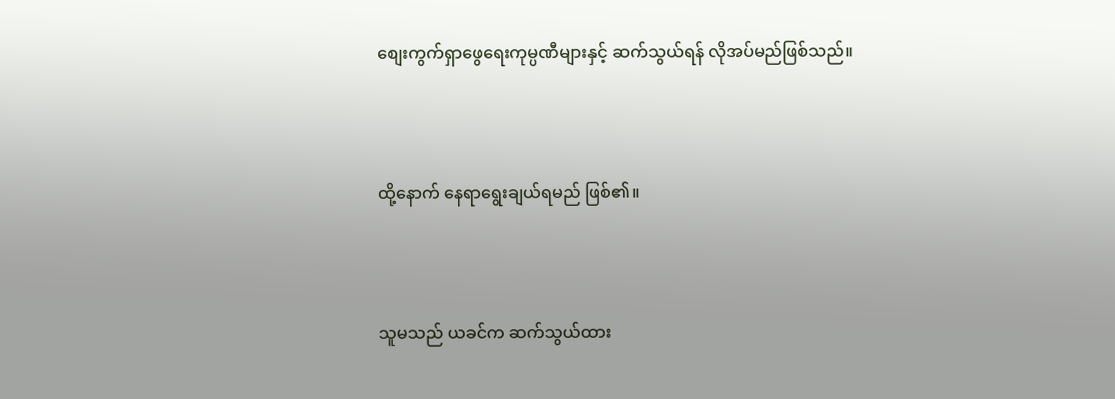စျေးကွက်ရှာဖွေရေးကုမ္ပဏီများနှင့် ဆက်သွယ်ရန် လိုအပ်မည်ဖြစ်သည်။



ထို့နောက် နေရာရွေးချယ်ရမည် ဖြစ်၏။



သူမသည် ယခင်က ဆက်သွယ်ထား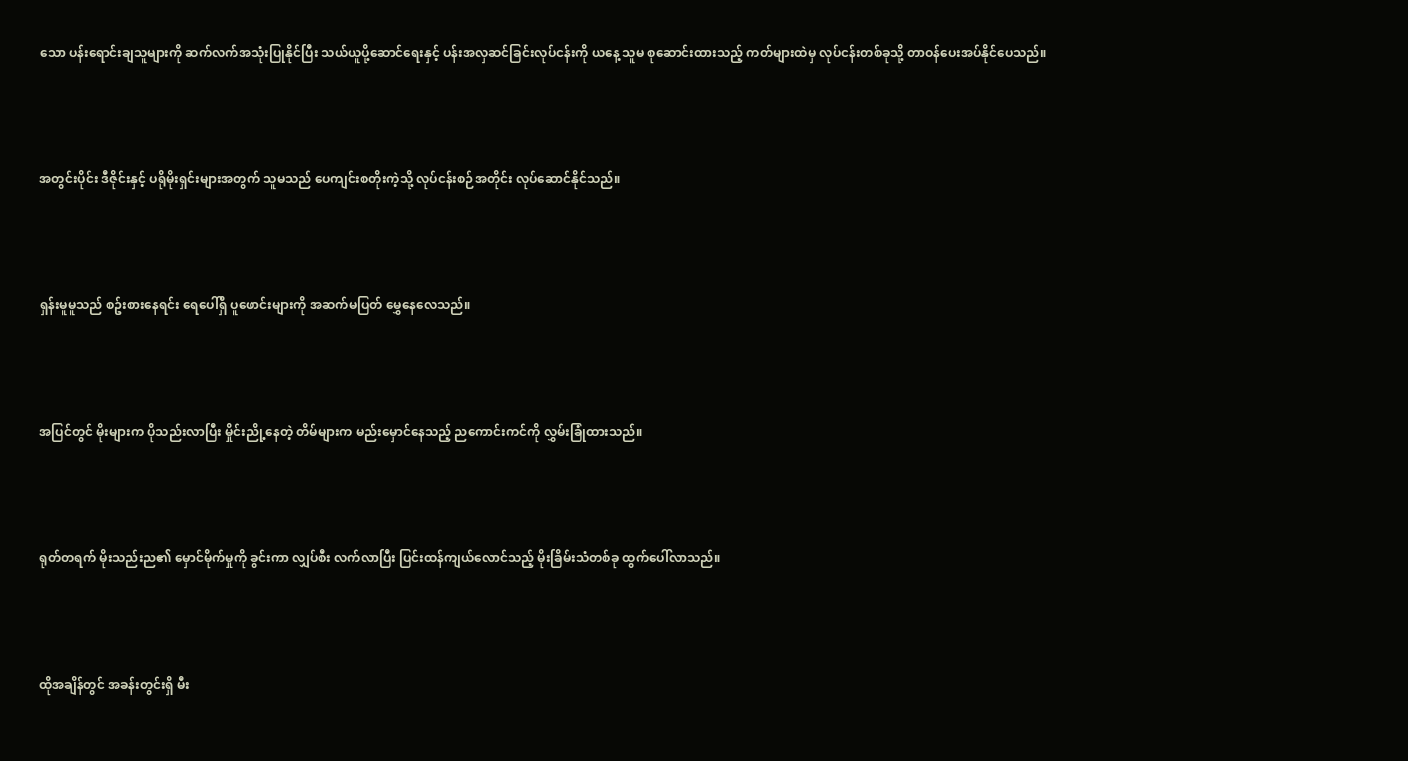သော ပန်းရောင်းချသူများကို ဆက်လက်အသုံးပြုနိုင်ပြီး သယ်ယူပို့ဆောင်ရေးနှင့် ပန်းအလှဆင်ခြင်းလုပ်ငန်းကို ယနေ့ သူမ စုဆောင်းထားသည့် ကတ်များထဲမှ လုပ်ငန်းတစ်ခုသို့ တာဝန်ပေးအပ်နိုင်ပေသည်။



အတွင်းပိုင်း ဒီဇိုင်းနှင့် ပရိုမိုးရှင်းများအတွက် သူမသည် ပေကျင်းစတိုးကဲ့သို့ လုပ်ငန်းစဉ်အတိုင်း လုပ်ဆောင်နိုင်သည်။



ရှန်းမူမူသည် စဥ်းစားနေရင်း ရေပေါ်ရှိ ပူဖောင်းများကို အဆက်မပြတ် မွှေနေလေသည်။



အပြင်တွင် မိုးများက ပိုသည်းလာပြီး မှိုင်းညို့နေတဲ့ တိမ်များက မည်းမှောင်နေသည့် ညကောင်းကင်ကို လွှမ်းခြုံထားသည်။



ရုတ်တရက် မိုးသည်းည၏ မှောင်မိုက်မှုကို ခွင်းကာ လျှပ်စီး လက်လာပြီး ပြင်းထန်ကျယ်လောင်သည့် မိုးခြိမ်းသံတစ်ခု ထွက်ပေါ်လာသည်။



ထိုအချိန်တွင် အခန်းတွင်းရှိ မီး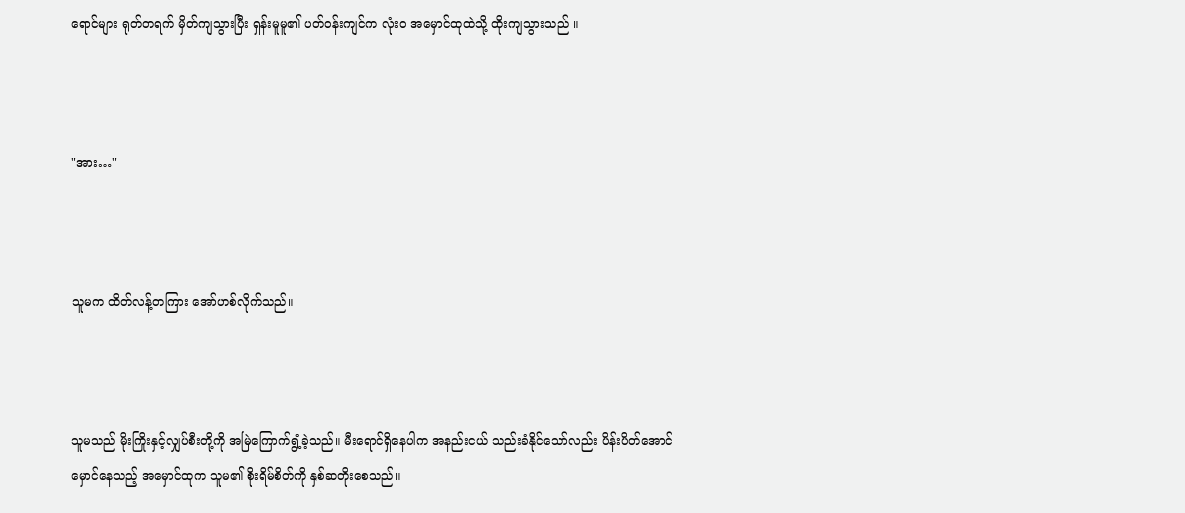ရောင်များ ရုတ်တရက် မှိတ်ကျသွားပြီး ရှန်းမူမူ၏ ပတ်ဝန်းကျင်က လုံးဝ အမှောင်ထုထဲသို့ ထိုးကျသွားသည် ။



"အား…"



သူမက ထိတ်လန့်တကြား အော်ဟစ်လိုက်သည်။



သူမသည် မိုးကြိုးနှင့်လျှပ်စီးတို့ကို အမြဲကြောက်ရွံ့ခဲ့သည်။ မီးရောင်ရှိနေပါက အနည်းငယ် သည်းခံနိုင်သော်လည်း ပိန်းပိတ်အောင် မှောင်နေသည့် အမှောင်ထုက သူမ၏ စိုးရိမ်စိတ်ကို နှစ်ဆတိုးစေသည်။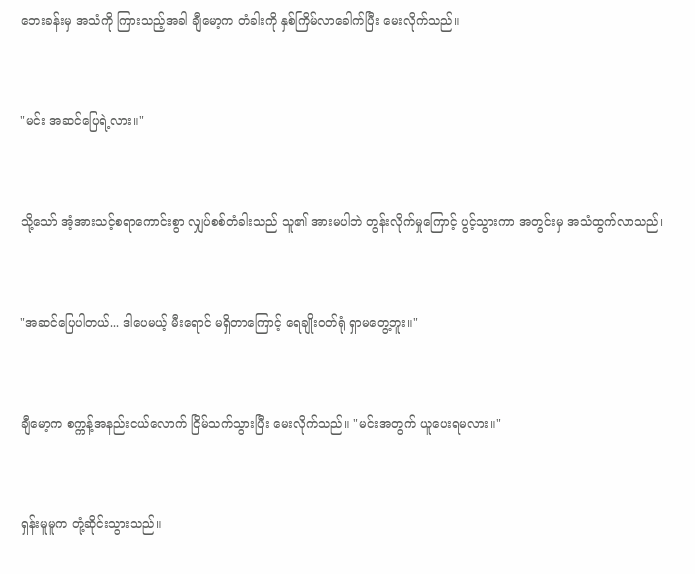ဘေးခန်းမှ အသံကို ကြားသည့်အခါ ချီမော့က တံခါးကို နှစ်ကြိမ်လာခေါက်ပြီး မေးလိုက်သည်။



"မင်း အဆင်ပြေရဲ့လား။"



သို့သော် အံ့အားသင့်စရာကောင်းစွာ လျှပ်စစ်တံခါးသည် သူ၏ အားမပါဘဲ တွန်းလိုက်မှုကြောင့် ပွင့်သွားကာ အတွင်းမှ အသံထွက်လာသည်၊



"အဆင်ပြေပါတယ်... ဒါပေမယ့် မီးရောင် မရှိတာကြောင့် ရေချိုးဝတ်ရုံ ရှာမတွေ့ဘူး။"



ချီမော့က စက္ကန့်အနည်းငယ်လောက် ငြိမ်သက်သွားပြီး မေးလိုက်သည်။ "မင်းအတွက် ယူပေးရမလား။"



ရှန်းမူမူက တုံ့ဆိုင်းသွားသည်။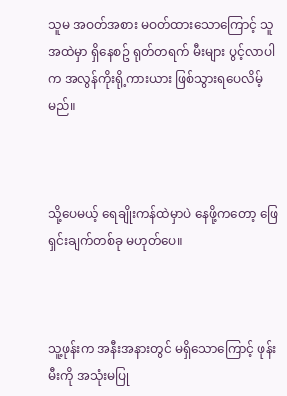သူမ အဝတ်အစား မဝတ်ထားသောကြောင့် သူအထဲမှာ ရှိနေစဥ် ရုတ်တရက် မီးများ ပွင့်လာပါက အလွန်ကိုးရို့ကားယား ဖြစ်သွားရပေလိမ့်မည်။



သို့ပေမယ့် ရေချိုးကန်ထဲမှာပဲ နေဖို့ကတော့ ဖြေရှင်းချက်တစ်ခု မဟုတ်ပေ။



သူ့ဖုန်းက အနီးအနားတွင် မရှိသောကြောင့် ဖုန်းမီးကို အသုံးမပြု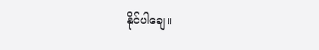နိုင်ပါချေ။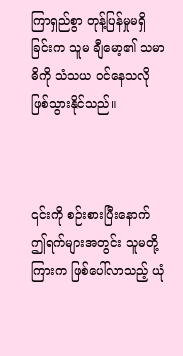ကြာရှည်စွာ တုန့်ပြန်မှုမရှိခြင်းက သူမ ချီမော့၏ သမာဓိကို သံသယ ဝင်နေသလို ဖြစ်သွားနိုင်သည်။



၎င်းကို စဉ်းစားပြီးနောက် ဤရက်များအတွင်း သူမတို့ကြားက ဖြစ်ပေါ်လာသည့် ယုံ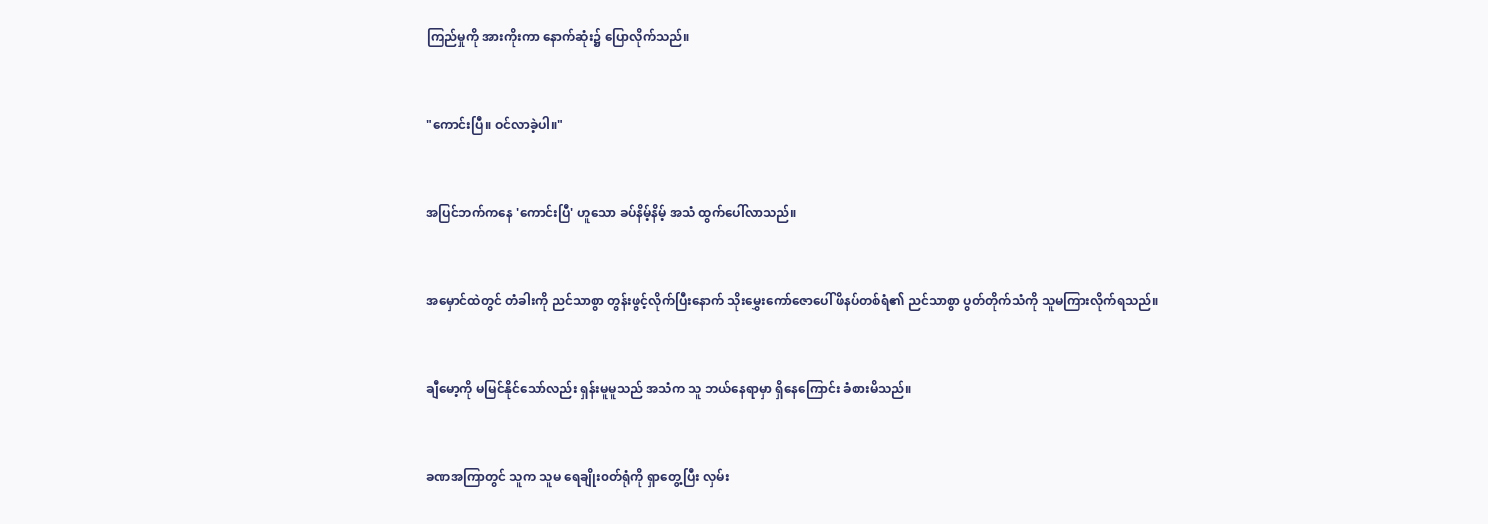ကြည်မှုကို အားကိုးကာ နောက်ဆုံး၌ ပြောလိုက်သည်။



"ကောင်းပြီ။ ဝင်လာခဲ့ပါ။"



အပြင်ဘက်ကနေ 'ကောင်းပြီ' ဟူသော ခပ်နိမ့်နိမ့် အသံ ထွက်ပေါ်လာသည်။



အမှောင်ထဲတွင် တံခါးကို ညင်သာစွာ တွန်းဖွင့်လိုက်ပြီးနောက် သိုးမွှေးကော်ဇောပေါ် ဖိနပ်တစ်ရံ၏ ညင်သာစွာ ပွတ်တိုက်သံကို သူမကြားလိုက်ရသည်။



ချီမော့ကို မမြင်နိုင်သော်လည်း ရှန်းမူမူသည် အသံက သူ ဘယ်နေရာမှာ ရှိနေကြောင်း ခံစားမိသည်။



ခဏအကြာတွင် သူက သူမ ရေချိုး၀တ်ရုံကို ရှာတွေ့ပြီး လှမ်း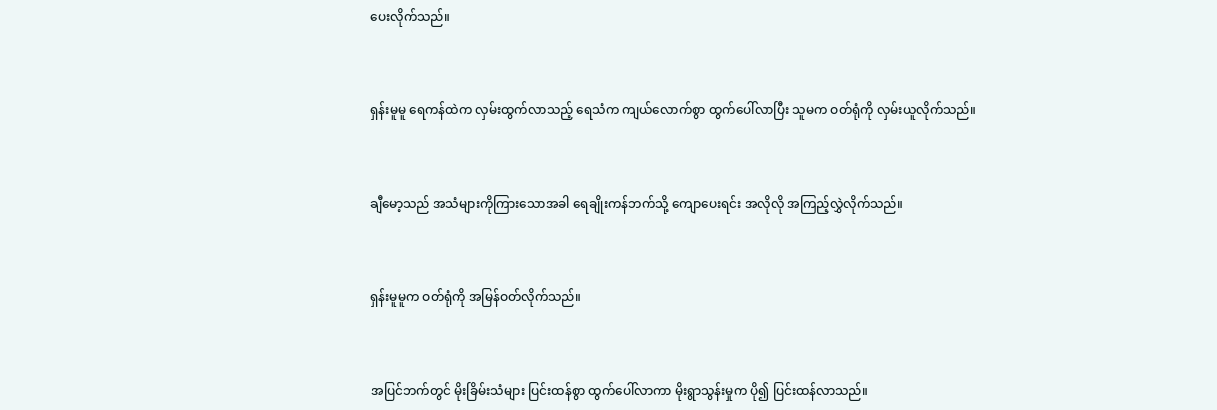ပေးလိုက်သည်။



ရှန်းမူမူ ရေကန်ထဲက လှမ်းထွက်လာသည့် ရေသံက ကျယ်လောက်စွာ ထွက်ပေါ်လာပြီး သူမက ဝတ်ရုံကို လှမ်းယူလိုက်သည်။



ချီမော့သည် အသံများကိုကြားသောအခါ ရေချိုးကန်ဘက်သို့ ကျောပေးရင်း အလိုလို အကြည့်လွှဲလိုက်သည်။



ရှန်းမူမူက ဝတ်ရုံကို အမြန်ဝတ်လိုက်သည်။



အပြင်ဘက်တွင် မိုးခြိမ်းသံများ ပြင်းထန်စွာ ထွက်ပေါ်လာကာ မိုးရွာသွန်းမှုက ပို၍ ပြင်းထန်လာသည်။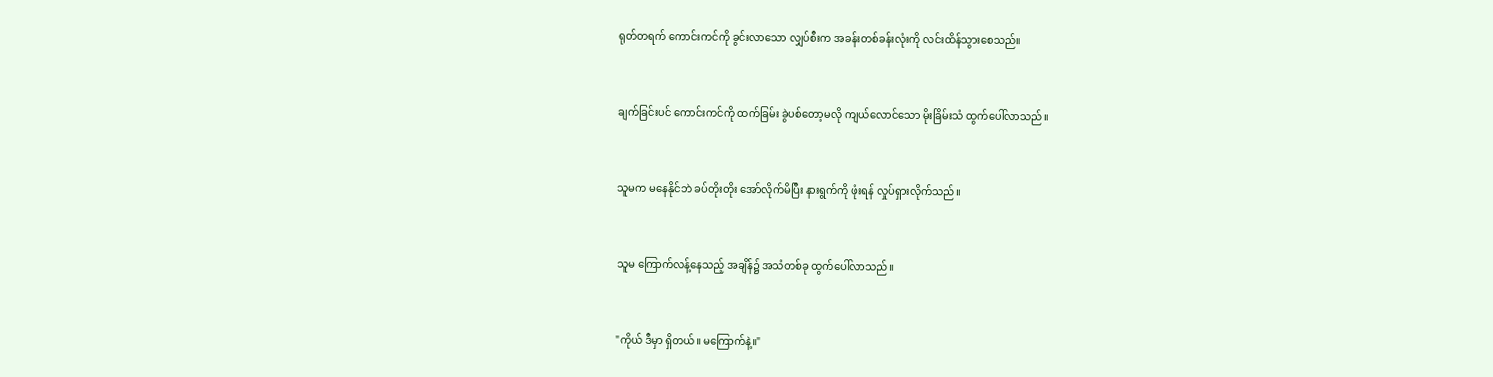ရုတ်တရက် ကောင်းကင်ကို ခွင်းလာသော လျှပ်စီးက အခန်းတစ်ခန်းလုံးကို လင်းထိန်သွားစေသည်။



ချက်ခြင်းပင် ကောင်းကင်ကို ထက်ခြမ်း ခွဲပစ်တော့မလို ကျယ်လောင်သော မိုးခြိမ်းသံ ထွက်ပေါ်လာသည်။



သူမက မနေနိုင်ဘဲ ခပ်တိုးတိုး အော်လိုက်မိပြီး နားရွက်ကို ဖုံးရန် လှုပ်ရှားလိုက်သည်။



သူမ ကြောက်လန့်နေသည့် အချိန်၌ အသံတစ်ခု ထွက်ပေါ်လာသည်။



"ကိုယ် ဒီမှာ ရှိတယ်။ မကြောက်နဲ့။"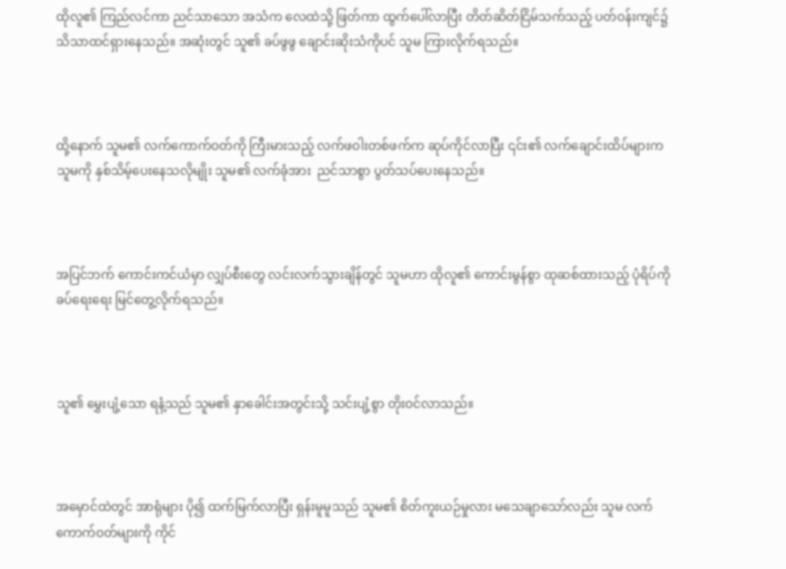ထိုလူ၏ ကြည်လင်ကာ ညင်သာသော အသံက လေထဲသို့ ဖြတ်ကာ ထွက်ပေါ်လာပြီး တိတ်ဆိတ်ငြိမ်သက်သည့် ပတ်ဝန်းကျင်၌ သိသာထင်ရှားနေသည်။ အဆုံးတွင် သူ၏ ခပ်ဖွဖွ ချောင်းဆိုးသံကိုပင် သူမ ကြားလိုက်ရသည်။



ထို့နောက် သူမ၏ လက်ကောက်ဝတ်ကို ကြီးမားသည့် လက်ဖဝါးတစ်ဖက်က ဆုပ်ကိုင်လာပြီး ၎င်း၏ လက်ချောင်းထိပ်များက သူမကို နှစ်သိမ့်ပေးနေသလိုမျိုး သူမ၏ လက်ခုံအား  ညင်သာစွာ ပွတ်သပ်ပေးနေသည်။



အပြင်ဘက် ကောင်းကင်ယံမှာ လျှပ်စီးတွေ လင်းလက်သွားချိန်တွင် သူမဟာ ထိုလူ၏ ကောင်းမွန်စွာ ထုဆစ်ထားသည့် ပုံရိပ်ကို ခပ်ရေးရေး မြင်တွေ့လိုက်ရသည်။



သူ၏ မွှေးပျံ့သော ရနံ့သည် သူမ၏ နှာခေါင်းအတွင်းသို့ သင်းပျံ့စွာ တိုးဝင်လာသည်။



အမှောင်ထဲတွင် အာရုံများ ပို၍ ထက်မြက်လာပြီး ရှန်းမူမူသည် သူမ၏ စိတ်ကူးယဉ်မှုလား မသေချာသော်လည်း သူမ လက်ကောက်ဝတ်များကို ကိုင်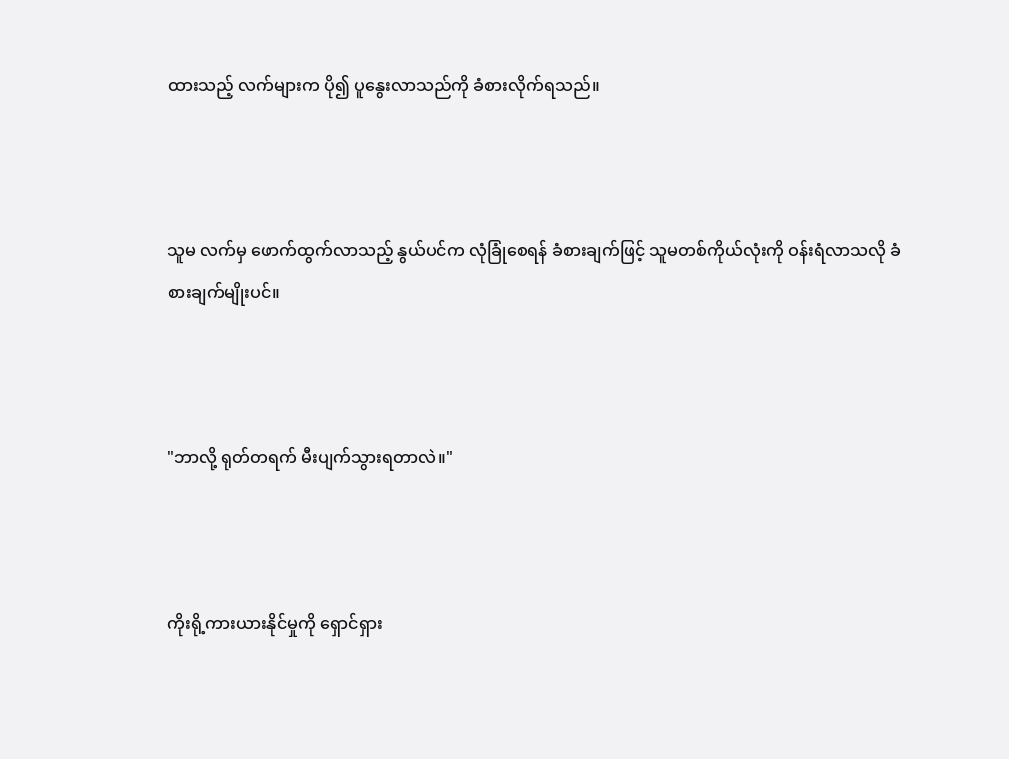ထားသည့် လက်များက ပို၍ ပူနွေးလာသည်ကို ခံစားလိုက်ရသည်။



သူမ လက်မှ ဖောက်ထွက်လာသည့် နွယ်ပင်က လုံခြုံစေရန် ခံစားချက်ဖြင့် သူမတစ်ကိုယ်လုံးကို ဝန်းရံလာသလို ခံစားချက်မျိုးပင်။



"ဘာလို့ ရုတ်တရက် မီးပျက်သွားရတာလဲ။"



ကိုးရို့ကားယားနိုင်မှုကို ရှောင်ရှား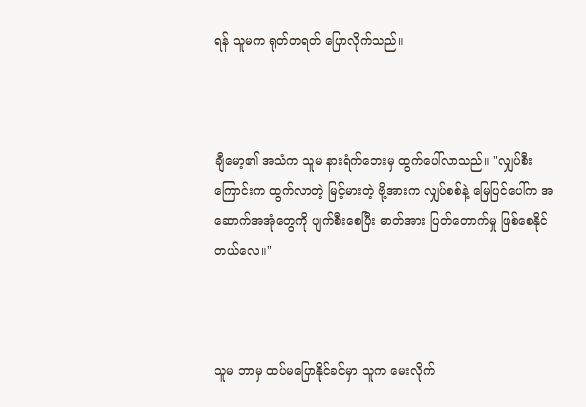ရန် သူမက ရုတ်တရတ် ပြောလိုက်သည်။



ချီမော့၏ အသံက သူမ နားရံက်ဘေးမှ ထွက်ပေါ်လာသည်။ "လျှပ်စီးကြောင်းက ထွက်လာတဲ့ မြင့်မားတဲ့ ဗို့အားက လျှပ်စစ်နဲ့ မြေပြင်ပေါ်က အဆောက်အအုံတွေကို ပျက်စီးစေပြီး ဓာတ်အား ပြတ်တောက်မှု ဖြစ်စေနိုင်တယ်လေ။"



သူမ ဘာမှ ထပ်မပြောနိုင်ခင်မှာ သူက မေးလိုက်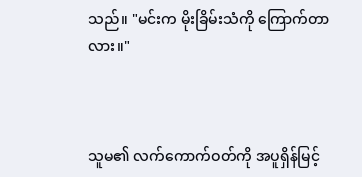သည်။ "မင်းက မိုးခြိမ်းသံကို ကြောက်တာလား။"



သူမ၏ လက်ကောက်ဝတ်ကို အပူရှိန်မြင့်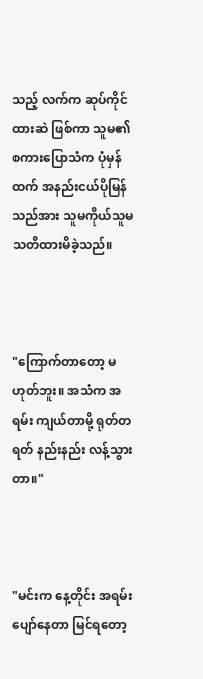သည့် လက်က ဆုပ်ကိုင်ထားဆဲ ဖြစ်ကာ သူမ၏ စကားပြောသံက ပုံမှန်ထက် အနည်းငယ်ပိုမြန်သည်အား သူမကိုယ်သူမ သတိထားမိခဲ့သည်။



"ကြောက်တာတော့ မဟုတ်ဘူး။ အသံက အရမ်း ကျယ်တာမို့ ရုတ်တရတ် နည်းနည်း လန့်သွားတာ။"



"မင်းက နေ့တိုင်း အရမ်းပျော်နေတာ မြင်ရတော့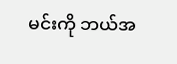မင်းကို ဘယ်အ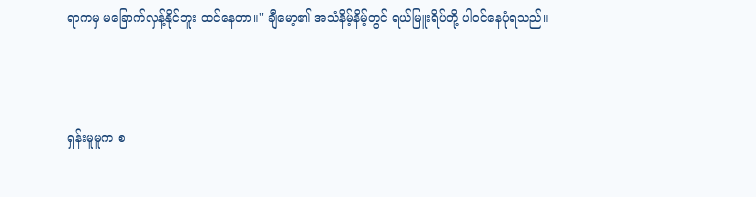ရာကမှ မခြောက်လှန့်နိုင်ဘူး ထင်နေတာ။" ချီမော့၏ အသံနိမ့်နိမ့်တွင် ရယ်မြူးရိပ်တို့ ပါဝင်နေပုံရသည်။



ရှန်းမူမူက စ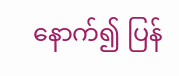နောက်၍ ပြန်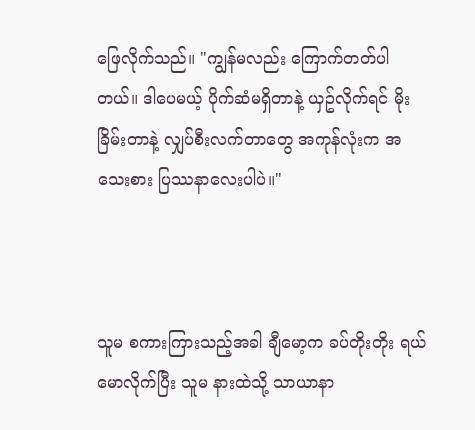ဖြေလိုက်သည်။ "ကျွန်မလည်း ကြောက်တတ်ပါတယ်။ ဒါပေမယ့် ပိုက်ဆံမရှိတာနဲ့ ယှဥ်လိုက်ရင် မိုးခြိမ်းတာနဲ့ လျှပ်စီးလက်တာတွေ အကုန်လုံးက အသေးစား ပြဿနာလေးပါပဲ။"



သူမ စကားကြားသည့်အခါ ချီမော့က ခပ်တိုးတိုး ရယ်မောလိုက်ပြီး သူမ နားထဲသို့ သာယာနာ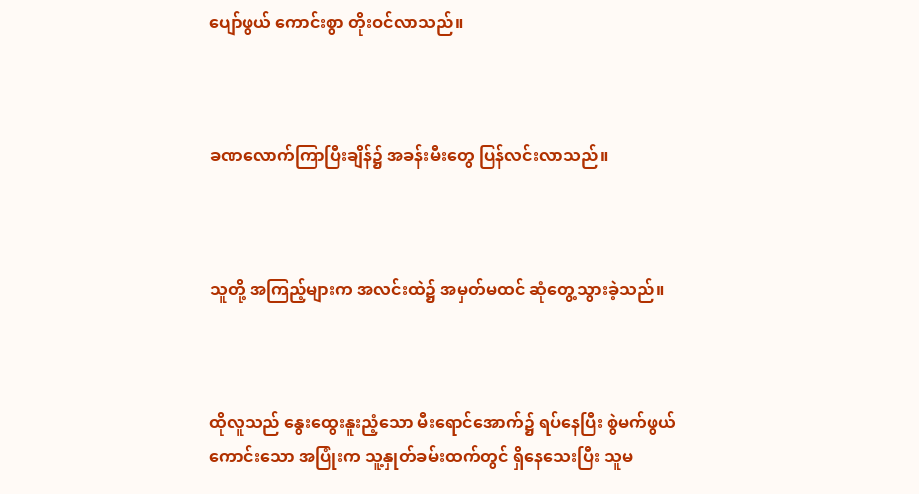ပျော်ဖွယ် ကောင်းစွာ တိုးဝင်လာသည်။



ခဏလောက်ကြာပြီးချိန်၌ အခန်းမီးတွေ ပြန်လင်းလာသည်။



သူတို့ အကြည့်များက အလင်းထဲ၌ အမှတ်မထင် ဆုံတွေ့သွားခဲ့သည်။



ထိုလူသည် နွေးထွေးနူးညံ့သော မီးရောင်အောက်၌ ရပ်နေပြီး စွဲမက်ဖွယ်ကောင်းသော အပြုံးက သူ့နှုတ်ခမ်းထက်တွင် ရှိနေသေးပြီး သူမ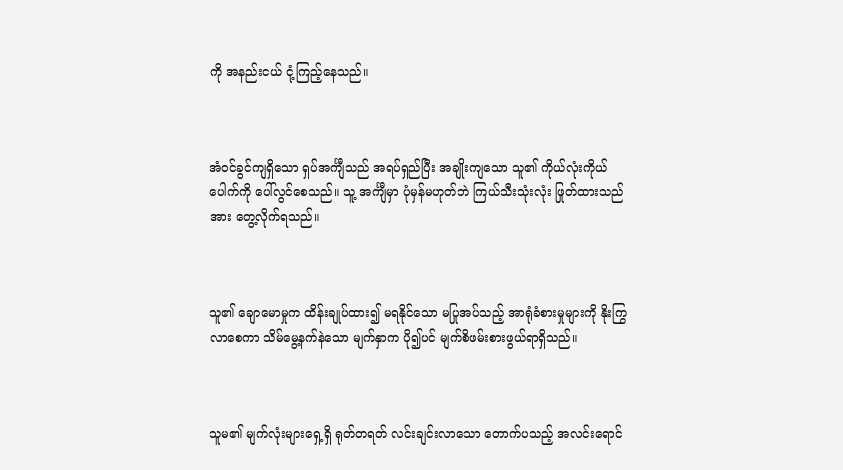ကို အနည်းငယ် ငုံ့ကြည့်နေသည်။



အံဝင်ခွင်ကျရှိသော ရှပ်အင်္ကျီသည် အရပ်ရှည်ပြီး အချိုးကျသော သူ၏ ကိုယ်လုံးကိုယ်ပေါက်ကို ပေါ်လွင်စေသည်။ သူ့ အင်္ကျီမှာ ပုံမှန်မဟုတ်ဘဲ ကြယ်သီးသုံးလုံး ဖြုတ်ထားသည်အား တွေ့လိုက်ရသည်။



သူ၏ ချောမောမှုက ထိန်းချုပ်ထား၍ မရနိုင်သော မပြုအပ်သည့် အာရုံခံစားမှုများကို နိုးကြွလာစေကာ သိမ်မွေ့နက်နဲသော မျက်နှာက ပို၍ပင် မျက်စိဖမ်းစားဖွယ်ရာရှိသည်။



သူမ၏ မျက်လုံးများရှေ့ရှိ ရုတ်တရတ် လင်းချင်းလာသော တောက်ပသည့် အလင်းရောင်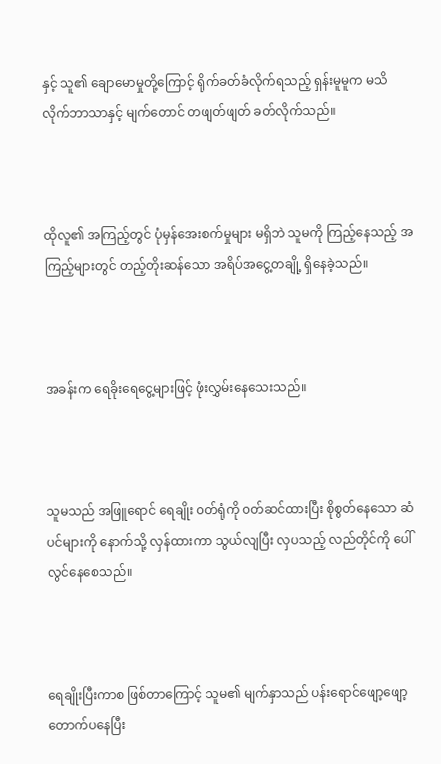နှင့် သူ၏ ချောမောမှုတို့ကြောင့် ရိုက်ခတ်ခံလိုက်ရသည့် ရှန်းမူမူက မသိလိုက်ဘာသာနှင့် မျက်တောင် တဖျတ်ဖျတ် ခတ်လိုက်သည်။



ထိုလူ၏ အကြည့်တွင် ပုံမှန်အေးစက်မှုများ မရှိဘဲ သူမကို ကြည့်နေသည့် အကြည့်များတွင် တည့်တိုးဆန်သော အရိပ်အငွေ့တချို့ ရှိနေခဲ့သည်။



အခန်းက ရေခိုးရေငွေ့များဖြင့် ဖုံးလွှမ်းနေသေးသည်။



သူမသည် အဖြူရောင် ရေချိုး ၀တ်ရုံကို ၀တ်ဆင်ထားပြီး စိုစွတ်နေသော ဆံပင်များကို နောက်သို့ လှန်ထားကာ သွယ်လျပြီး လှပသည့် လည်တိုင်ကို ပေါ်လွင်နေစေသည်။



ရေချိုးပြီးကာစ ဖြစ်တာကြောင့် သူမ၏ မျက်နှာသည် ပန်းရောင်ဖျော့ဖျော့ တောက်ပနေပြီး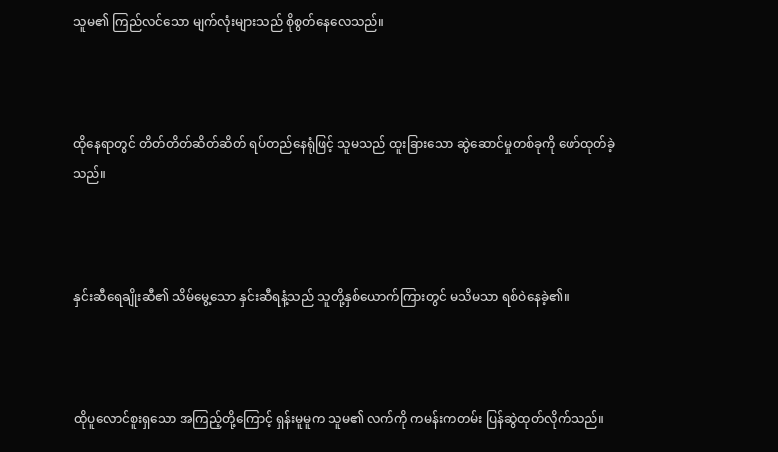သူမ၏ ကြည်လင်သော မျက်လုံးများသည် စိုစွတ်နေလေသည်။



ထိုနေရာတွင် တိတ်တိတ်ဆိတ်ဆိတ် ရပ်တည်နေရုံဖြင့် သူမသည် ထူးခြားသော ဆွဲဆောင်မှုတစ်ခုကို ဖော်ထုတ်ခဲ့သည်။



နှင်းဆီရေချိုးဆီ၏ သိမ်မွေ့သော နှင်းဆီရနံ့သည် သူတို့နှစ်ယောက်ကြားတွင် မသိမသာ ရစ်ဝဲနေခဲ့၏။



ထိုပူလောင်စူးရှသော အကြည့်တို့ကြောင့် ရှန်းမူမူက သူမ၏ လက်ကို ကမန်းကတမ်း ပြန်ဆွဲထုတ်လိုက်သည်။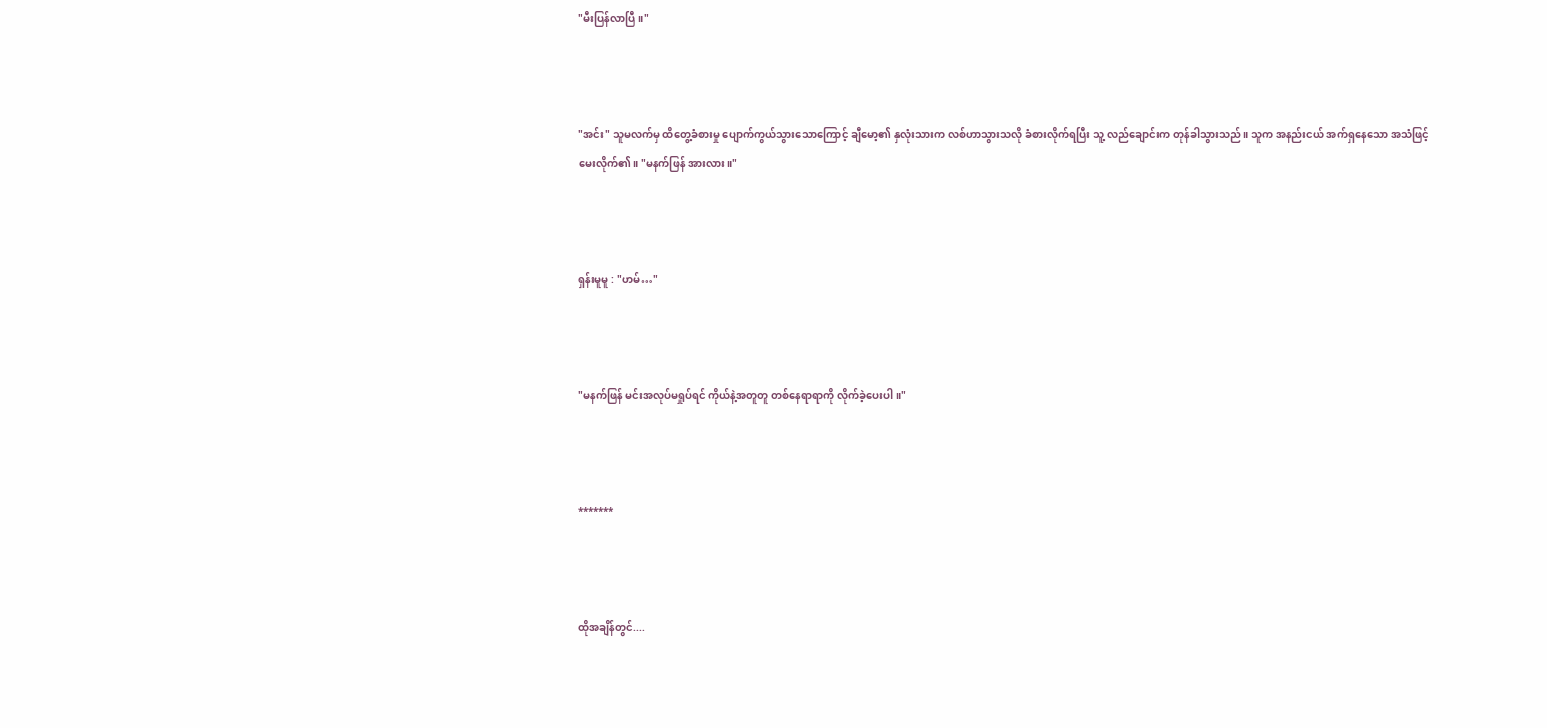"မီးပြန်လာပြီ။"



"အင်း" သူမလက်မှ ထိတွေ့ခံစားမှု ပျောက်ကွယ်သွားသောကြောင့် ချီမော့၏ နှလုံးသားက လစ်ဟာသွားသလို ခံစားလိုက်ရပြီး သူ့ လည်ချောင်းက တုန်ခါသွားသည်။ သူက အနည်းငယ် အက်ရှနေသော အသံဖြင့် မေးလိုက်၏။ "မနက်ဖြန် အားလား။"



ရှန်းမူမူ : "ဟမ်…"



"မနက်ဖြန် မင်းအလုပ်မရှုပ်ရင် ကိုယ်နဲ့အတူတူ တစ်နေရာရာကို လိုက်ခဲ့ပေးပါ။"



*******



ထိုအချိန်တွင်....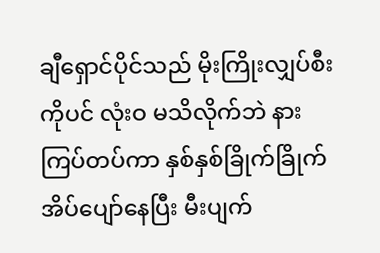ချီရှောင်ပိုင်သည် မိုးကြိုးလျှပ်စီးကိုပင် လုံးဝ မသိလိုက်ဘဲ နားကြပ်တပ်ကာ နှစ်နှစ်ခြိုက်ခြိုက် အိပ်ပျော်နေပြီး မီးပျက်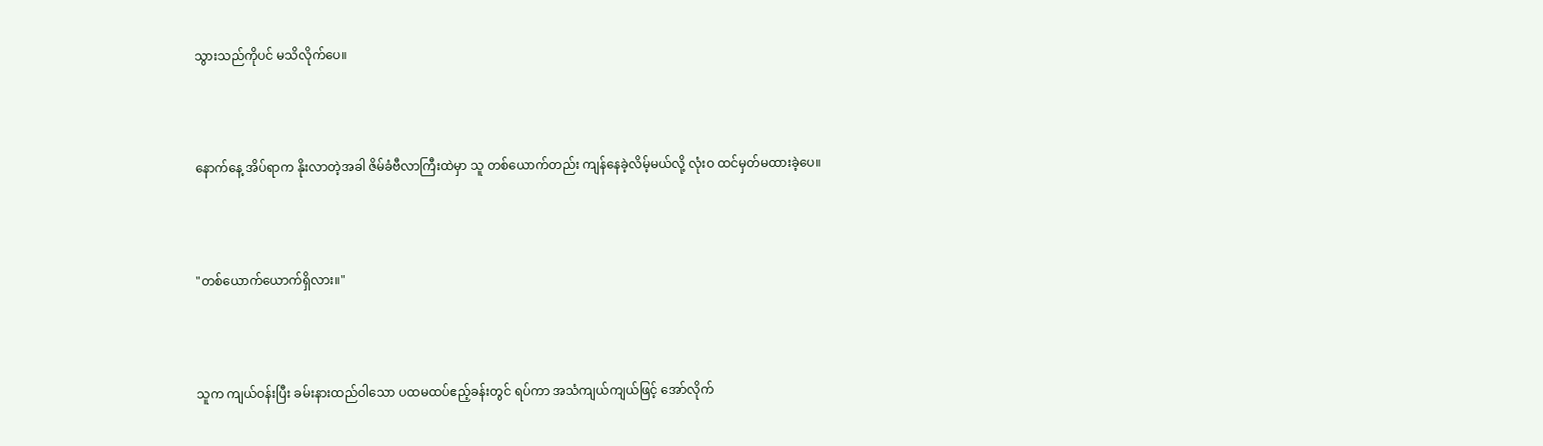သွားသည်ကိုပင် မသိလိုက်ပေ။



နောက်နေ့ အိပ်ရာက နိုးလာတဲ့အခါ ဇိမ်ခံဗီလာကြီးထဲမှာ သူ တစ်ယောက်တည်း ကျန်နေခဲ့လိမ့်မယ်လို့ လုံးဝ ထင်မှတ်မထားခဲ့ပေ။



"တစ်ယောက်ယောက်ရှိလား။"



သူက ကျယ်ဝန်းပြီး ခမ်းနားထည်ဝါသော ပထမထပ်ဧည့်ခန်းတွင် ရပ်ကာ အသံကျယ်ကျယ်ဖြင့် အော်လိုက်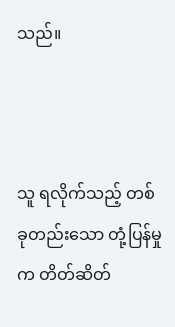သည်။



သူ ရလိုက်သည့် တစ်ခုတည်းသော တုံ့ပြန်မှုက တိတ်ဆိတ်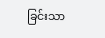ခြင်းသာ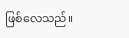ဖြစ်လေသည်။